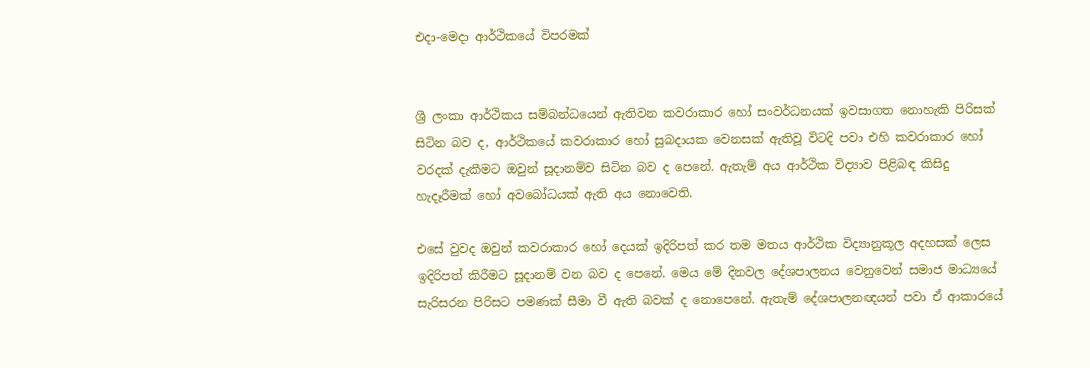එදා-මෙදා ආර්ථිකයේ විපරමක්


ශ්‍රී ලංකා ආර්ථිකය සම්බන්ධයෙන් ඇතිවන කවරාකාර හෝ සංවර්ධනයක් ඉවසාගත නොහැකි පිරිසක් සිටින බව ද, ආර්ථිකයේ කවරාකාර හෝ සුබදායක වෙනසක් ඇතිවූ විටදි පවා එහි කවරාකාර හෝ වරදක් දැකීමට ඔවුන් සූදානම්ව සිටින බව ද පෙනේ. ඇතැම් අය ආර්ථික විද්‍යාව පිළිබඳ කිසිදු හැදෑරීමක් හෝ අවබෝධයක් ඇති අය නොවෙති.

එසේ වුවද ඔවුන් කවරාකාර හෝ දෙයක් ඉදිරිපත් කර තම මතය ආර්ථික විද්‍යානුකූල අදහසක් ලෙස ඉදිරිපත් කිරීමට සූදානම් වන බව ද පෙනේ. මෙය මේ දිනවල දේශපාලනය වෙනුවෙන් සමාජ මාධ්‍යයේ සැරිසරන පිරිසට පමණක් සීමා වී ඇති බවක් ද නොපෙනේ. ඇතැම් දේශපාලනඥයන් පවා ඒ ආකාරයේ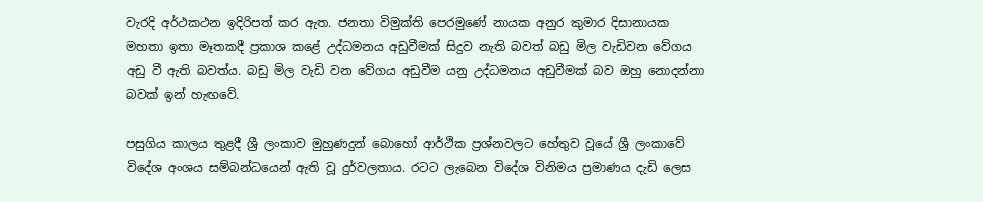වැරදි අර්ථකථන ඉදිරිපත් කර ඇත. ජනතා විමුක්ති පෙරමුණේ නායක අනුර කුමාර දිසානායක මහතා ඉතා මෑතකදී ප්‍රකාශ කළේ උද්ධමනය අඩුවීමක් සිදුව නැති බවත් බඩු මිල වැඩිවන වේගය අඩු වී ඇති බවත්ය. බඩු මිල වැඩි වන වේගය අඩුවීම යනු උද්ධමනය අඩුවීමක් බව ඔහු නොදන්නා බවක් ඉන් හැඟවේ.

පසුගිය කාලය තුළදී ශ්‍රී ලංකාව මුහුණදුන් බොහෝ ආර්ථික ප්‍රශ්නවලට හේතුව වූයේ ශ්‍රී ලංකාවේ විදේශ අංශය සම්බන්ධයෙන් ඇති වූ දුර්වලතාය. රටට ලැබෙන විදේශ විනිමය ප්‍රමාණය දැඩි ලෙස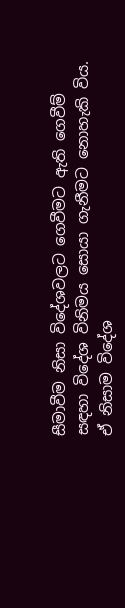සීමාවීම නිසා විදේශවලට ගෙවීමට ඇති ගෙවීම් සඳහා විදේශ විනිමය සොයා ගැනීමට නොහැකි විය. ඒ නිසාම විදේශ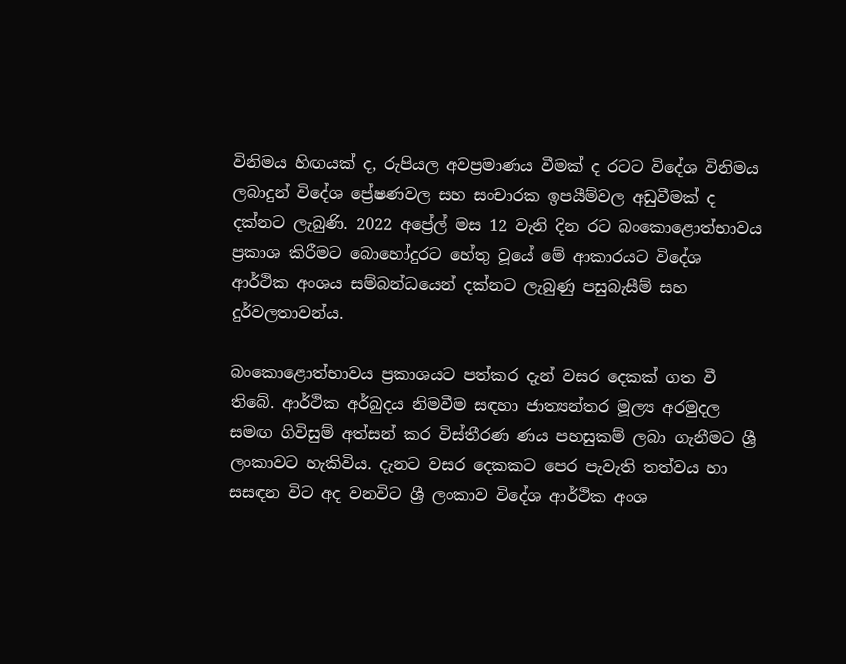විනිමය හිඟයක් ද, රුපියල අවප්‍රමාණය වීමක් ද රටට විදේශ විනිමය ලබාදුන් විදේශ ප්‍රේෂණවල සහ සංචාරක ඉපයීම්වල අඩුවීමක් ද දක්නට ලැබුණි. 2022 අප්‍රේල් මස 12 වැනි දින රට බංකොළොත්භාවය ප්‍රකාශ කිරීමට බොහෝදුරට හේතු වූයේ මේ ආකාරයට විදේශ ආර්ථික අංශය සම්බන්ධයෙන් දක්නට ලැබුණු පසුබැසීම් සහ දුර්වලතාවන්ය.

බංකොළොත්භාවය ප්‍රකාශයට පත්කර දැන් වසර දෙකක් ගත වී තිබේ. ආර්ථික අර්බුදය නිමවීම සඳහා ජාත්‍යන්තර මූල්‍ය අරමුදල සමඟ ගිවිසුම් අත්සන් කර විස්තීරණ ණය පහසුකම් ලබා ගැනීමට ශ්‍රී ලංකාවට හැකිවිය. දැනට වසර දෙකකට පෙර පැවැති තත්වය හා සසඳන විට අද වනවිට ශ්‍රී ලංකාව විදේශ ආර්ථික අංශ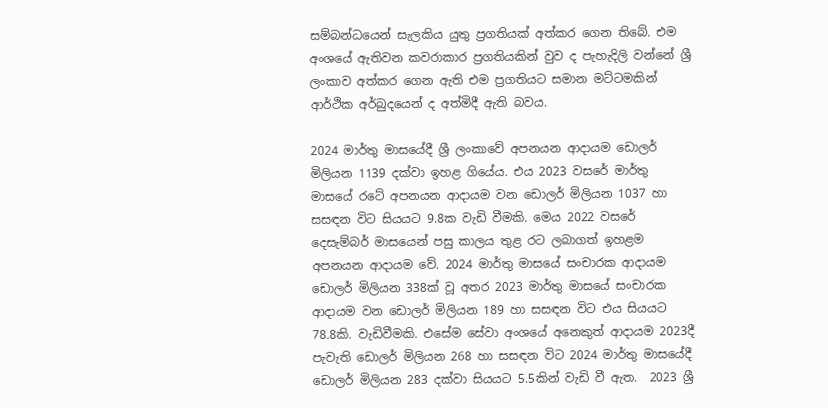සම්බන්ධයෙන් සැලකිය යුතු ප්‍රගතියක් අත්කර ගෙන තිබේ. එම අංශයේ ඇතිවන කවරාකාර ප්‍රගතියකින් වුව ද පැහැදිලි වන්නේ ශ්‍රී ලංකාව අත්කර ගෙන ඇති එම ප්‍රගතියට සමාන මට්ටමකින් ආර්ථික අර්බුදයෙන් ද අත්මිදී ඇති බවය.

2024 මාර්තු මාසයේදී ශ්‍රී ලංකාවේ අපනයන ආදායම ඩොලර් මිලියන 1139 දක්වා ඉහළ ගියේය. එය 2023 වසරේ මාර්තු මාසයේ රටේ අපනයන ආදායම වන ඩොලර් මිලියන 1037 හා සසඳන විට සියයට 9.8ක වැඩි වීමකි. මෙය 2022 වසරේ දෙසැම්බර් මාසයෙන් පසු කාලය තුළ රට ලබාගත් ඉහළම අපනයන ආදායම වේ. 2024 මාර්තු මාසයේ සංචාරක ආදායම ඩොලර් මිලියන 338ක් වූ අතර 2023 මාර්තු මාසයේ සංචාරක ආදායම වන ඩොලර් මිලියන 189 හා සසඳන විට එය සියයට 78.8කි. වැඩිවීමකි. එසේම සේවා අංශයේ අනෙකුත් ආදායම 2023දී පැවැති ඩොලර් මිලියන 268 හා සසඳන විට 2024 මාර්තු මාසයේදී ඩොලර් මිලියන 283 දක්වා සියයට 5.5කින් වැඩි වී ඇත.  2023 ශ්‍රී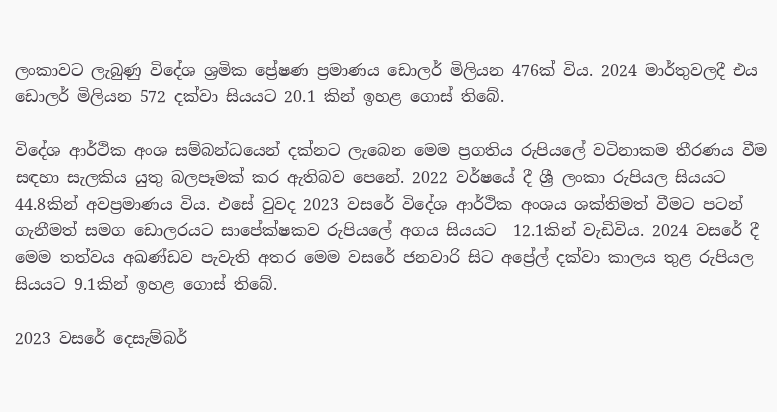ලංකාවට ලැබුණු විදේශ ශ්‍රමික ප්‍රේෂණ ප්‍රමාණය ඩොලර් මිලියන 476ක් විය. 2024 මාර්තුවලදී එය ඩොලර් මිලියන 572 දක්වා සියයට 20.1 කින් ඉහළ ගොස් තිබේ.

විදේශ ආර්ථික අංශ සම්බන්ධයෙන් දක්නට ලැබෙන මෙම ප්‍රගතිය රුපියලේ වටිනාකම තීරණය වීම සඳහා සැලකිය යුතු බලපෑමක් කර ඇතිබව පෙනේ. 2022 වර්ෂයේ දී ශ්‍රී ලංකා රුපියල සියයට 44.8කින් අවප්‍රමාණය විය. එසේ වුවද 2023 වසරේ විදේශ ආර්ථික අංශය ශක්තිමත් වීමට පටන් ගැනීමත් සමග ඩොලරයට සාපේක්ෂකව රුපියලේ අගය සියයට  12.1කින් වැඩිවිය. 2024 වසරේ දී මෙම තත්වය අඛණ්ඩව පැවැති අතර මෙම වසරේ ජනවාරි සිට අප්‍රේල් දක්වා කාලය තුළ රුපියල සියයට 9.1කින් ඉහළ ගොස් තිබේ.

2023 වසරේ දෙසැම්බර්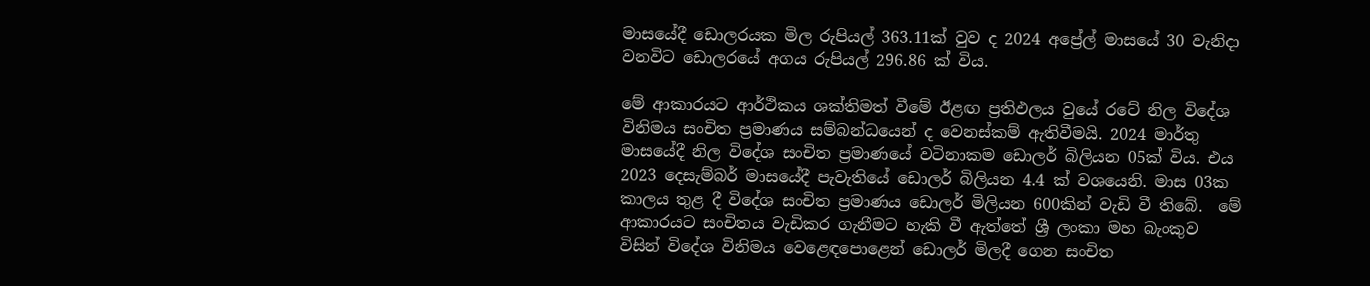මාසයේදී ඩොලරයක මිල රුපියල් 363.11ක් වුව ද 2024 අප්‍රේල් මාසයේ 30 වැනිදා වනවිට ඩොලරයේ අගය රුපියල් 296.86 ක් විය.

මේ ආකාරයට ආර්ථිකය ශක්තිමත් වීමේ ඊළඟ ප්‍රතිඵලය වුයේ රටේ නිල විදේශ විනිමය සංචිත ප්‍රමාණය සම්බන්ධයෙන් ද වෙනස්කම් ඇතිවීමයි. 2024 මාර්තු මාසයේදී නිල විදේශ සංචිත ප්‍රමාණයේ වටිනාකම ඩොලර් බිලියන 05ක් විය. එය 2023 දෙසැම්බර් මාසයේදී පැවැතියේ ඩොලර් බිලියන 4.4 ක් වශයෙනි. මාස 03ක කාලය තුළ දී විදේශ සංචිත ප්‍රමාණය ඩොලර් මිලියන 600කින් වැඩි වී තිබේ.  මේ ආකාරයට සංචිතය වැඩිකර ගැනීමට හැකි වී ඇත්තේ ශ්‍රී ලංකා මහ බැංකුව විසින් විදේශ විනිමය වෙළෙඳපොළෙන් ඩොලර් මිලදී ගෙන සංචිත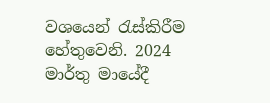වශයෙන් රැස්කිරීම හේතුවෙනි. 2024 මාර්තු මායේදී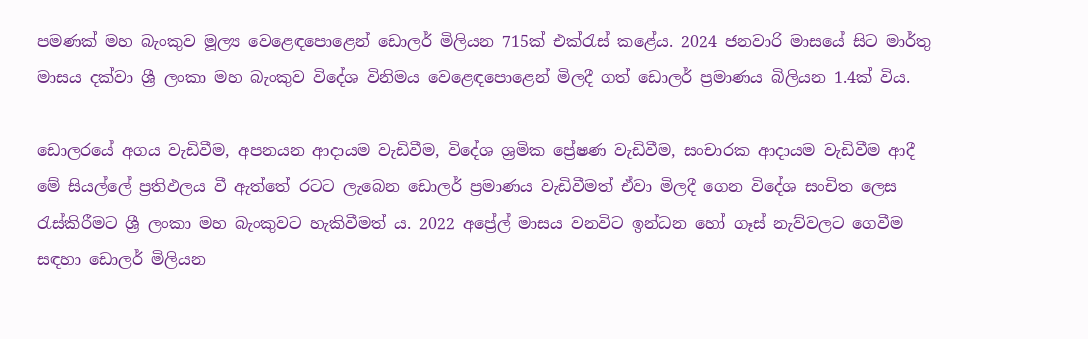පමණක් මහ බැංකුව මූල්‍ය වෙළෙඳපොළෙන් ඩොලර් මිලියන 715ක් එක්රැස් කළේය. 2024 ජනවාරි මාසයේ සිට මාර්තු මාසය දක්වා ශ්‍රී ලංකා මහ බැංකුව විදේශ විනිමය වෙ‍ළෙඳපොළෙන් මිලදී ගත් ඩොලර් ප්‍රමාණය බිලියන 1.4ක් විය.

ඩොලරයේ අගය වැඩිවීම, අපනයන ආදායම වැඩිවීම, විදේශ ශ්‍රමික ප්‍රේෂණ වැඩිවීම, සංචාරක ආදායම වැඩිවීම ආදී මේ සියල්ලේ ප්‍රතිඵලය වී ඇත්තේ රටට ලැබෙන ඩොලර් ප්‍රමාණය වැඩිවීමත් ඒවා මිලදී ගෙන විදේශ සංචිත ලෙස රැස්කිරීමට ශ්‍රී ලංකා මහ බැංකුවට හැකිවීමත් ය. 2022 අප්‍රේල් මාසය වනවිට ඉන්ධන හෝ ගෑස් නැව්වලට ගෙවීම සඳහා ඩොලර් මිලියන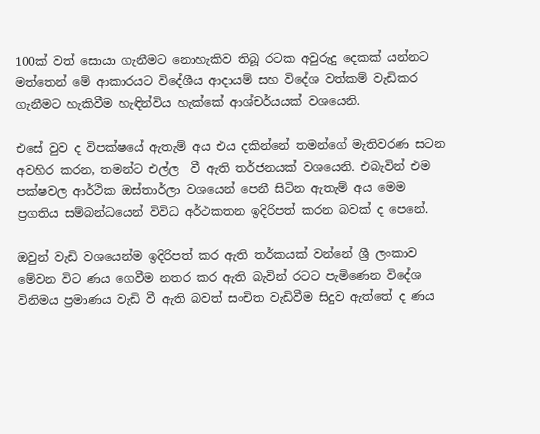100ක් වත් සොයා ගැනීමට නොහැකිව තිබූ රටක අවුරුදු දෙකක් යන්නට මත්තෙන් මේ ආකාරයට විදේශීය ආදායම් සහ විදේශ වත්කම් වැඩිකර ගැනීමට හැකිවීම හැඳින්විය හැක්කේ ආශ්චර්යයක් වශයෙනි.

එසේ වුව ද විපක්ෂයේ ඇතැම් අය එය දකින්නේ තමන්ගේ මැතිවරණ සටන අවහිර කරන, තමන්ට එල්ල  වී ඇති තර්ජනයක් වශයෙනි. එබැවින් එම පක්ෂවල ආර්ථික ඔස්තාර්ලා වශයෙන් පෙනී සිටින ඇතැම් අය මෙම ප්‍රගතිය සම්බන්ධයෙන් විවිධ අර්ථකතන ඉදිරිපත් කරන බවක් ද පෙනේ.

ඔවුන් වැඩි වශයෙන්ම ඉදිරිපත් කර ඇති තර්කයක් වන්නේ ශ්‍රී ලංකාව මේවන විට ණය ගෙවීම නතර කර ඇති බැවින් රටට පැමිණෙන විදේශ විනිමය ප්‍රමාණය වැඩි වී ඇති බවත් සංචිත වැඩිවීම සිදුව ඇත්තේ ද ණය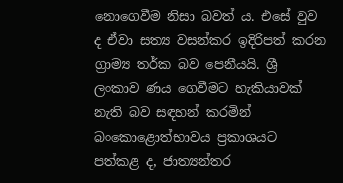නොගෙවීම නිසා බවත් ය. එසේ වුව ද ඒවා සත්‍ය වසන්කර ඉදිරිපත් කරන ග්‍රාම්‍ය තර්ක බව පෙනීයයි. ශ්‍රී ලංකාව ණය ගෙවීමට හැකියාවක් නැති බව සඳහන් කරමින් බංකොළොත්භාවය ප්‍රකාශයට පත්කළ ද, ජාත්‍යන්තර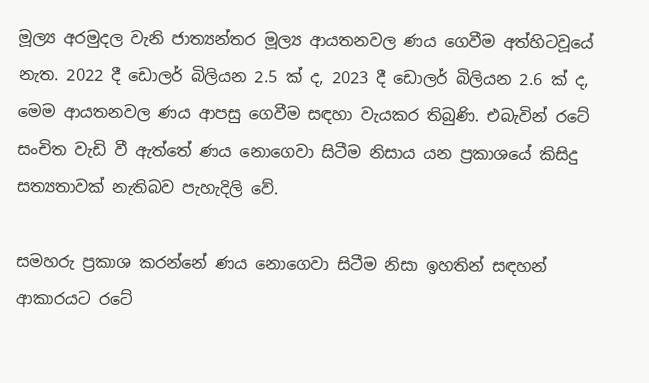මූල්‍ය අරමුදල වැනි ජාත්‍යන්තර මූල්‍ය ආයතනවල ණය ගෙවීම අත්හිටවූයේ නැත. 2022 දී ඩොලර් බිලියන 2.5 ක් ද, 2023 දී ඩොලර් බිලියන 2.6 ක් ද, මෙම ආයතනවල ණය ආපසු ගෙවීම සඳහා වැයකර තිබුණි. එබැවින් රටේ සංචිත වැඩි වී ඇත්තේ ණය නොගෙවා සිටීම නිසාය යන ප්‍රකාශයේ කිසිදු සත්‍යතාවක් නැතිබව පැහැදිලි වේ.

සමහරු ප්‍රකාශ කරන්නේ ණය නොගෙවා සිටීම නිසා ඉහතින් සඳහන් ආකාරයට රටේ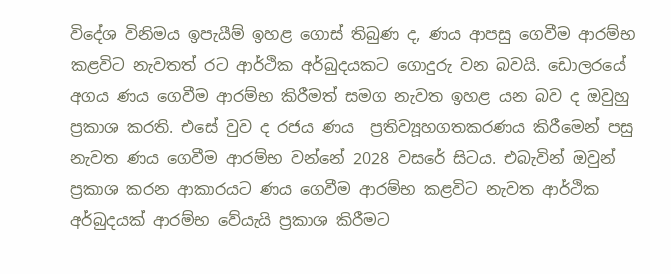විදේශ විනිමය ඉපැයීම් ඉහළ ගොස් තිබුණ ද, ණය ආපසු ගෙවීම ආරම්භ කළවිට නැවතත් රට ආර්ථික අර්බුදයකට ගොදුරු වන බවයි. ඩොලරයේ අගය ණය ගෙවීම ආරම්භ කිරීමත් සමග නැවත ඉහළ යන බව ද ඔවුහු ප්‍රකාශ කරති. එසේ වුව ද රජය ණය  ප්‍රතිව්‍යූහගතකරණය කිරීමෙන් පසු නැවත ණය ගෙවීම ආරම්භ වන්නේ 2028 වසරේ සිටය. එබැවින් ඔවුන් ප්‍රකාශ කරන ආකාරයට ණය ගෙවීම ආරම්භ කළවිට නැවත ආර්ථික අර්බුදයක් ආරම්භ වේයැයි ප්‍රකාශ කිරීමට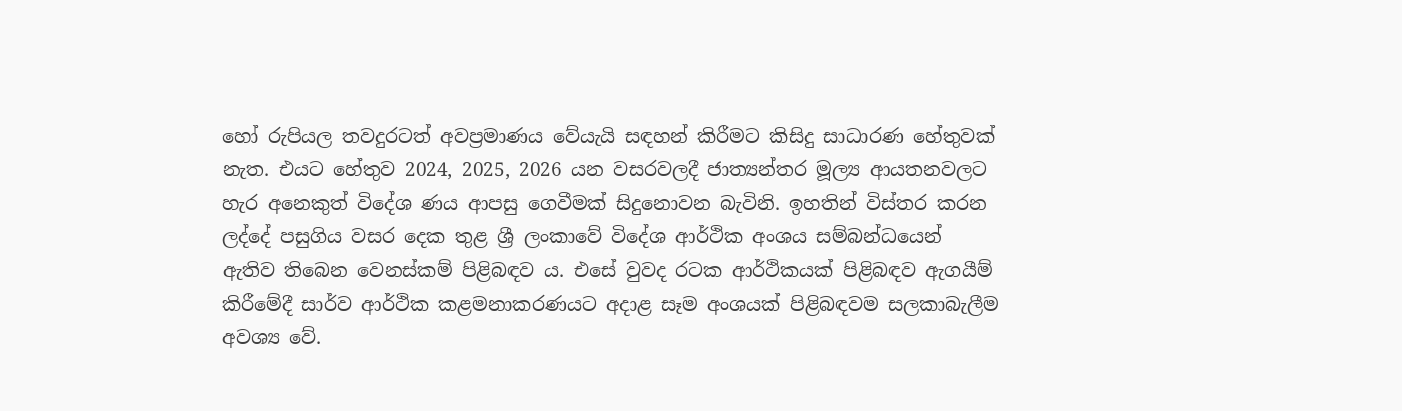හෝ රුපියල තවදුරටත් අවප්‍රමාණය වේයැයි සඳහන් කිරීමට කිසිදු සාධාරණ හේතුවක් නැත. එයට හේතුව 2024, 2025, 2026 යන වසරවලදී ජාත්‍යන්තර මූල්‍ය ආයතනවලට හැර අනෙකුත් විදේශ ණය ආපසු ගෙවීමක් සිදුනොවන බැවිනි. ඉහතින් විස්තර කරන ලද්දේ පසුගිය වසර දෙක තුළ ශ්‍රී ලංකාවේ විදේශ ආර්ථික අංශය සම්බන්ධයෙන් ඇතිව තිබෙන වෙනස්කම් පිළිබඳව ය. එසේ වුවද රටක ආර්ථිකයක් පිළිබඳව ඇගයීම් කිරීමේදී සාර්ව ආර්ථික කළමනාකරණයට අදාළ සෑම අංශයක් පිළිබඳවම සලකාබැලීම අවශ්‍ය වේ.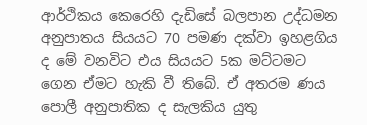ආර්ථිකය කෙරෙහි දැඩිසේ බලපාන උද්ධමන අනුපාතය සියයට 70 පමණ දක්වා ඉහළගිය ද මේ වනවිට එය සියයට 5ක මට්ටමට ගෙන ඒමට හැකි වී තිබේ. ඒ අතරම ණය පොලී අනුපාතික ද සැලකිය යුතු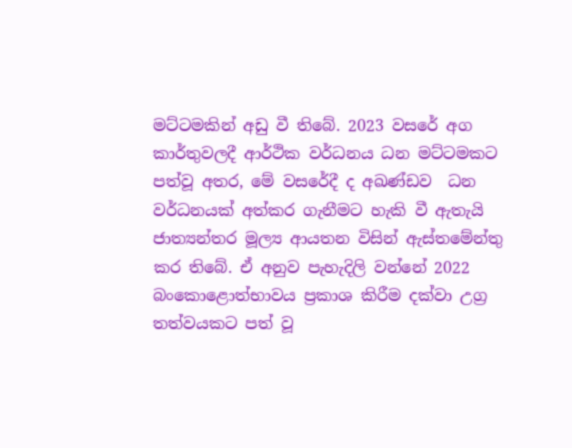මට්ටමකින් අඩු වී තිබේ. 2023 වසරේ අග කාර්තුවලදී ආර්ථික වර්ධනය ධන මට්ටමකට පත්වූ අතර, මේ වසරේදී ද අඛණ්ඩව  ධන වර්ධනයක් අත්කර ගැනීමට හැකි වී ඇතැයි ජාත්‍යන්තර මූල්‍ය ආයතන විසින් ඇස්තමේන්තු කර තිබේ. ඒ අනුව පැහැදිලි වන්නේ 2022 බංකොළොත්භාවය ප්‍රකාශ කිරීම දක්වා උග්‍ර තත්වයකට පත් වූ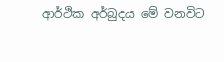ආර්ථික අර්බුදය මේ වනවිට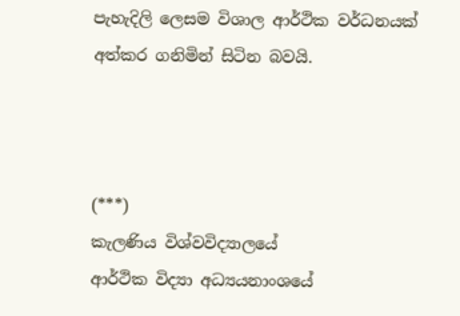පැහැදිලි ලෙසම විශාල ආර්ථික වර්ධනයක් අත්කර ගනිමින් සිටින බවයි.



(***)
කැලණිය විශ්වවිද්‍යාලයේ
ආර්ථික විද්‍යා අධ්‍යයනාංශයේ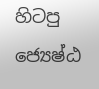හිටපු ජ්‍යෙෂ්ඨ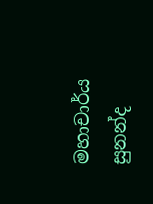මහාචාර්ය
සුනන්ද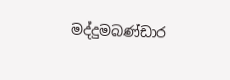මද්දුමබණ්ඩාර